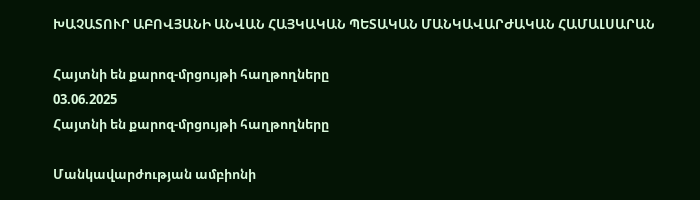ԽԱՉԱՏՈՒՐ ԱԲՈՎՅԱՆԻ ԱՆՎԱՆ ՀԱՅԿԱԿԱՆ ՊԵՏԱԿԱՆ ՄԱՆԿԱՎԱՐԺԱԿԱՆ ՀԱՄԱԼՍԱՐԱՆ

Հայտնի են քարոզ-մրցույթի հաղթողները
03.06.2025
Հայտնի են քարոզ-մրցույթի հաղթողները

Մանկավարժության ամբիոնի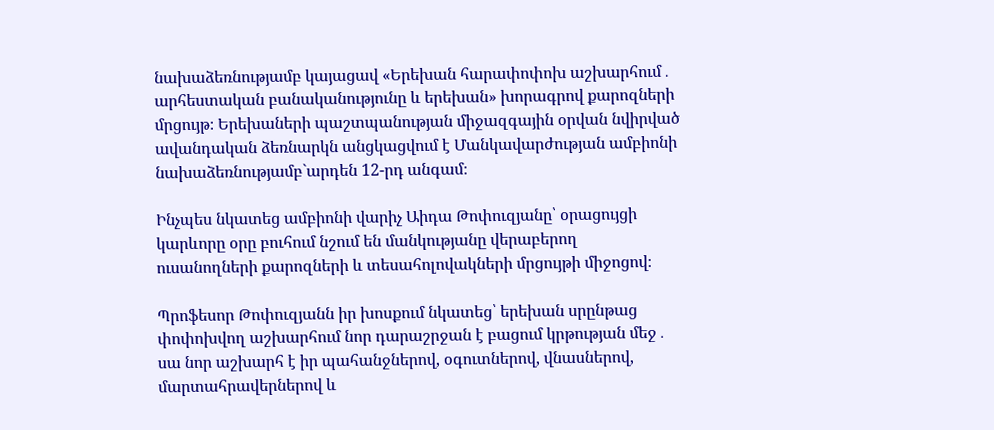նախաձեռնությամբ կայացավ «Երեխան հարափոփոխ աշխարհում․ արհեստական բանականությունը և երեխան» խորագրով քարոզների մրցույթ։ Երեխաների պաշտպանության միջազգային օրվան նվիրված ավանդական ձեռնարկն անցկացվում է Մանկավարժության ամբիոնի նախաձեռնությամբ`արդեն 12-րդ անգամ։

Ինչպես նկատեց ամբիոնի վարիչ Աիդա Թոփուզյանը՝ օրացույցի կարևորը օրը բուհում նշում են մանկությանը վերաբերող ուսանողների քարոզների և տեսահոլովակների մրցույթի միջոցով։

Պրոֆեսոր Թոփուզյանն իր խոսքում նկատեց՝ երեխան սրընթաց փոփոխվող աշխարհում նոր դարաշրջան է բացում կրթության մեջ․ սա նոր աշխարհ է իր պահանջներով, օգուտներով, վնասներով, մարտահրավերներով և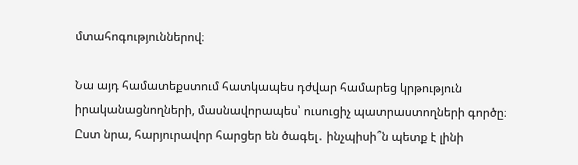մտահոգություններով։

Նա այդ համատեքստում հատկապես դժվար համարեց կրթություն իրականացնողների, մասնավորապես՝ ուսուցիչ պատրաստողների գործը։ Ըստ նրա, հարյուրավոր հարցեր են ծագել․ ինչպիսի՞ն պետք է լինի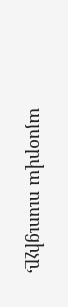այսօրվա ուսուցիչը,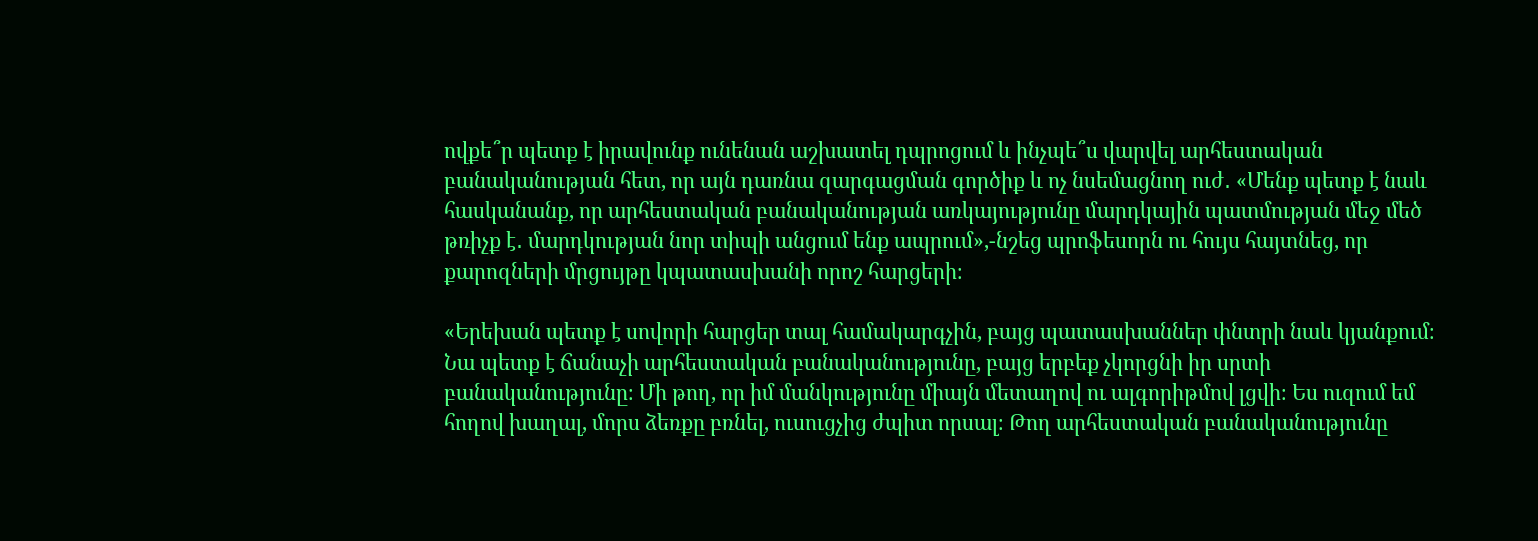ովքե՞ր պետք է իրավունք ունենան աշխատել դպրոցում և ինչպե՞ս վարվել արհեստական բանականության հետ, որ այն դառնա զարգացման գործիք և ոչ նսեմացնող ուժ․ «Մենք պետք է նաև հասկանանք, որ արհեստական բանականության առկայությունը մարդկային պատմության մեջ մեծ թռիչք է․ մարդկության նոր տիպի անցում ենք ապրում»,-նշեց պրոֆեսորն ու հույս հայտնեց, որ քարոզների մրցույթը կպատասխանի որոշ հարցերի։

«Երեխան պետք է սովորի հարցեր տալ համակարգչին, բայց պատասխաններ փնտրի նաև կյանքում։ Նա պետք է ճանաչի արհեստական բանականությունը, բայց երբեք չկորցնի իր սրտի բանականությունը։ Մի թող, որ իմ մանկությունը միայն մետաղով ու ալգորիթմով լցվի։ Ես ուզում եմ հողով խաղալ, մորս ձեռքը բռնել, ուսուցչից ժպիտ որսալ։ Թող արհեստական բանականությունը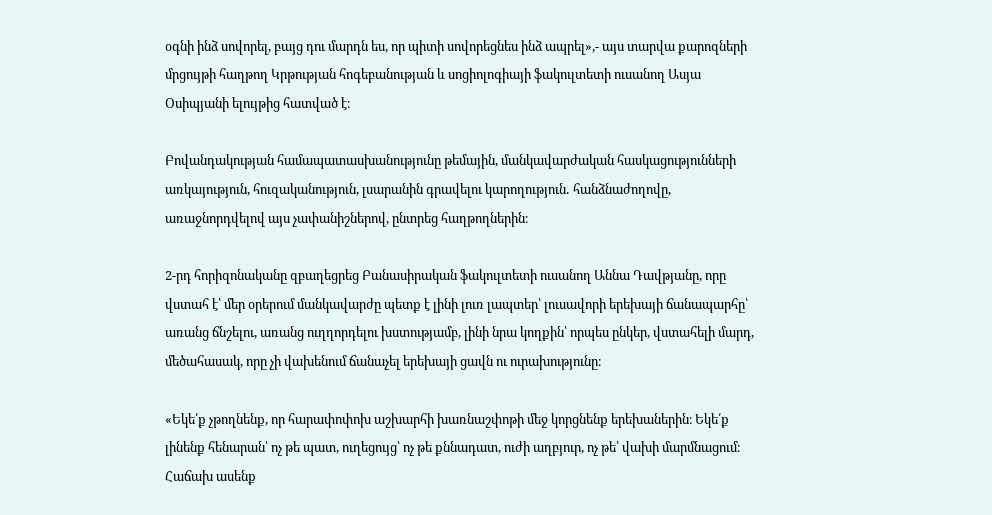օգնի ինձ սովորել, բայց դու մարդն ես, որ պիտի սովորեցնես ինձ ապրել»,- այս տարվա քարոզների մրցույթի հաղթող Կրթության հոգեբանության և սոցիոլոգիայի ֆակուլտետի ուսանող Ասյա Օսիպյանի ելույթից հատված է։

Բովանդակության համապատասխանությունը թեմային, մանկավարժական հասկացությունների առկայություն, հուզականություն, լսարանին գրավելու կարողություն․ հանձնաժողովը, առաջնորդվելով այս չափանիշներով, ընտրեց հաղթողներին։

2-րդ հորիզոնականը զբաղեցրեց Բանասիրական ֆակուլտետի ուսանող Աննա Դավթյանը, որը վստահ է՝ մեր օրերում մանկավարժը պետք է լինի լուռ լապտեր՝ լուսավորի երեխայի ճանապարհը՝ առանց ճնշելու, առանց ուղղորդելու խստությամբ, լինի նրա կողքին՝ որպես ընկեր, վստահելի մարդ, մեծահասակ, որը չի վախենում ճանաչել երեխայի ցավն ու ուրախությունը։

«Եկե՛ք չթողնենք, որ հարափոփոխ աշխարհի խառնաշփոթի մեջ կորցնենք երեխաներին։ Եկե՛ք լինենք հենարան՝ ոչ թե պատ, ուղեցույց՝ ոչ թե քննադատ, ուժի աղբյուր, ոչ թե՝ վախի մարմնացում։ Հաճախ ասենք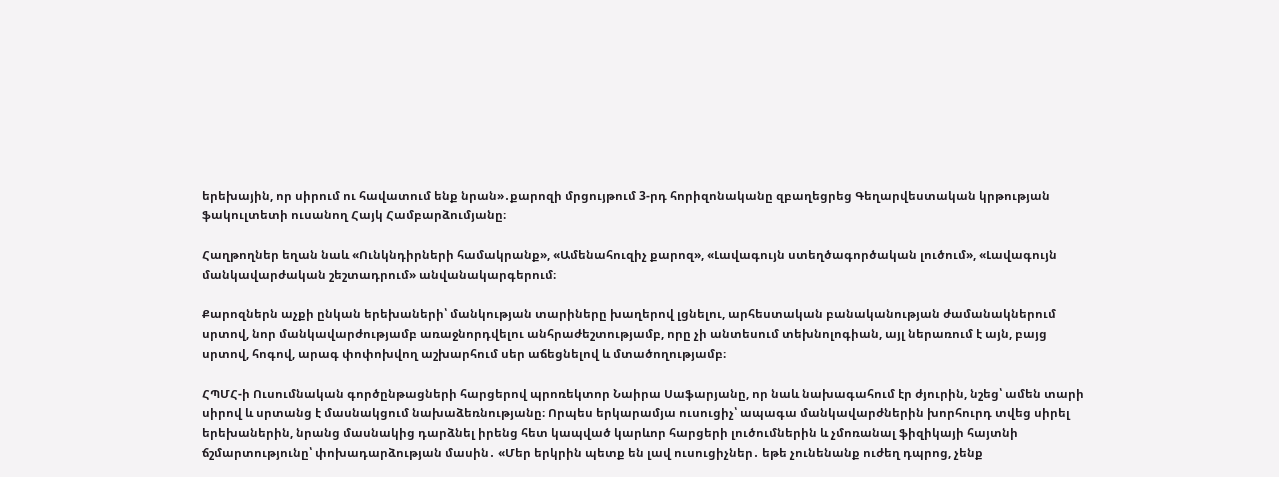երեխային, որ սիրում ու հավատում ենք նրան»․քարոզի մրցույթում 3-րդ հորիզոնականը զբաղեցրեց Գեղարվեստական կրթության ֆակուլտետի ուսանող Հայկ Համբարձումյանը։

Հաղթողներ եղան նաև «Ունկնդիրների համակրանք», «Ամենահուզիչ քարոզ», «Լավագույն ստեղծագործական լուծում», «Լավագույն մանկավարժական շեշտադրում» անվանակարգերում։

Քարոզներն աչքի ընկան երեխաների՝ մանկության տարիները խաղերով լցնելու, արհեստական բանականության ժամանակներում սրտով, նոր մանկավարժությամբ առաջնորդվելու անհրաժեշտությամբ, որը չի անտեսում տեխնոլոգիան, այլ ներառում է այն, բայց սրտով, հոգով, արագ փոփոխվող աշխարհում սեր աճեցնելով և մտածողությամբ։

ՀՊՄՀ-ի Ուսումնական գործընթացների հարցերով պրոռեկտոր Նաիրա Սաֆարյանը, որ նաև նախագահում էր ժյուրին, նշեց՝ ամեն տարի սիրով և սրտանց է մասնակցում նախաձեռնությանը։ Որպես երկարամյա ուսուցիչ՝ ապագա մանկավարժներին խորհուրդ տվեց սիրել երեխաներին, նրանց մասնակից դարձնել իրենց հետ կապված կարևոր հարցերի լուծումներին և չմոռանալ ֆիզիկայի հայտնի ճշմարտությունը՝ փոխադարձության մասին․ «Մեր երկրին պետք են լավ ուսուցիչներ․ եթե չունենանք ուժեղ դպրոց, չենք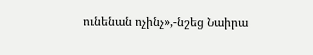ունենան ոչինչ»,-նշեց Նաիրա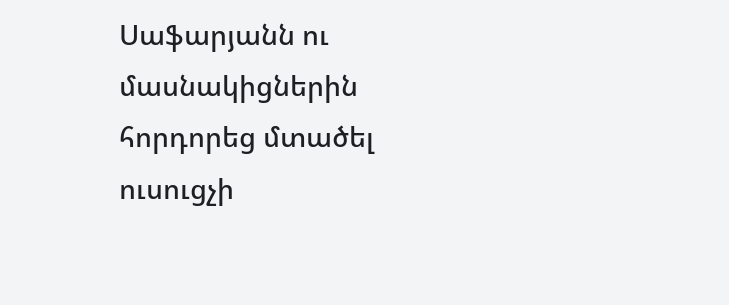Սաֆարյանն ու մասնակիցներին հորդորեց մտածել ուսուցչի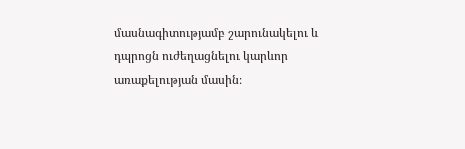մասնագիտությամբ շարունակելու և դպրոցն ուժեղացնելու կարևոր առաքելության մասին։